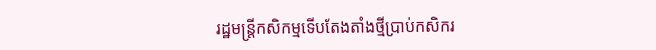រដ្ឋមន្ត្រីកសិកម្មទើបតែងតាំងថ្មីប្រាប់កសិករ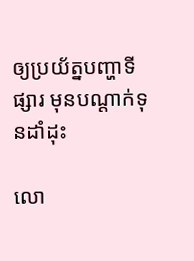ឲ្យប្រយ័ត្នបញ្ហាទីផ្សារ មុនបណ្តាក់ទុនដាំដុះ

លោ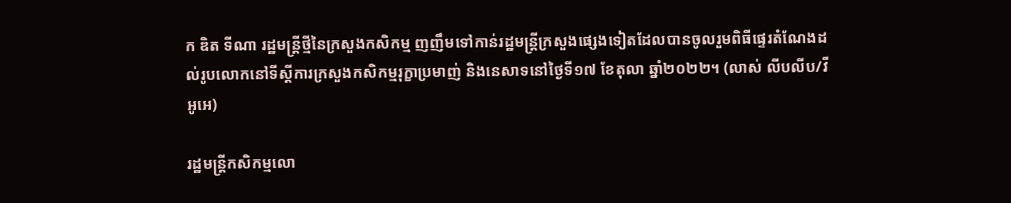ក ឌិត ទីណា រដ្ឋមន្ត្រីថ្មីនៃក្រសួងកសិកម្ម ញញឹមទៅកាន់រដ្ឋមន្ត្រីក្រសួងផ្សេងទៀតដែលបានចូលរួមពិធីផ្ទេរតំណែងដល់រូបលោកនៅទីស្តីការក្រសួងកសិកម្មរុក្ខាប្រមាញ់ និងនេសាទនៅថ្ងៃទី១៧ ខែតុលា ឆ្នាំ២០២២។ (លាស់ លីបលីប/វីអូអេ)

រដ្ឋមន្ត្រីកសិកម្មលោ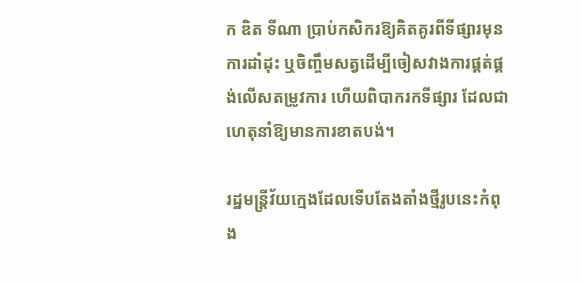ក ឌិត ទីណា ប្រាប់កសិករឱ្យគិតគូរពីទីផ្សារមុនការដាំដុះ ឬចិញ្ចឹមសត្វដើម្បីចៀសវាងការផ្គត់ផ្គង់លើសតម្រូវការ ហើយពិបាករកទីផ្សារ ដែលជាហេតុនាំឱ្យមានការខាតបង់។

រដ្ឋមន្ត្រីវ័យក្មេងដែលទើបតែងតាំងថ្មីរូបនេះកំពុង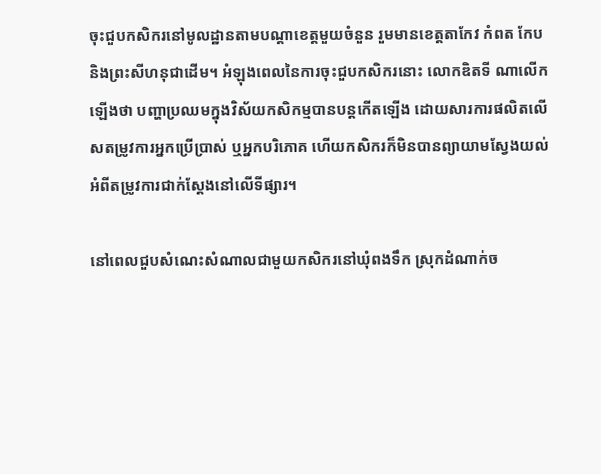ចុះជួបកសិករនៅមូលដ្ឋានតាមបណ្តាខេត្តមួយចំនួន រួមមានខេត្តតាកែវ កំពត កែប និងព្រះសីហនុជាដើម។ អំឡុងពេលនៃការចុះជួបកសិករនោះ លោកឌិតទី ណាលើកឡើងថា បញ្ហាប្រឈមក្នុងវិស័យកសិកម្មបានបន្តកើតឡើង ដោយសារការផលិតលើសតម្រូវការអ្នកប្រើប្រាស់ ឬអ្នកបរិភោគ ហើយកសិករក៏មិនបានព្យាយាមស្វែងយល់អំពីតម្រូវការជាក់ស្តែងនៅលើទីផ្សារ។

នៅពេលជួបសំណេះសំណាលជាមួយកសិករនៅឃុំពងទឹក ស្រុកដំណាក់ច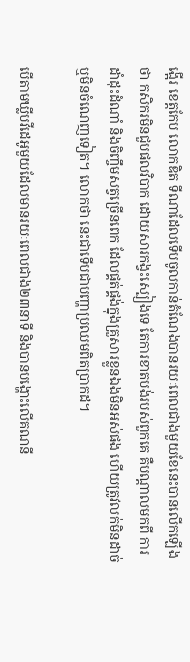ង្អើរ ខេត្តកែប លោកឌិត ទីណាដែលទើបចូលកាន់តំណែងបានរយៈពេលជាងមួយខែនេះបានលើកឡើងថា កសិករមិនជួបផលវិបាក ដោយសារកង្វះស្បៀងទេ តែការខាតបង់របស់ពួកគេ គឺបណ្តាលមកពី ការដាំដុះដំណាំ និងចិញ្ចឹមសត្វច្រើនពេក ដែលផ្គត់ផ្គង់ក្នុងគ្រួសារខ្លួនឯងមិនអស់ផង ហើយត្រូវលក់មិនដាច់ ឬមិនចំណេញទៀត។ លោកថា នេះជាទើបជាបញ្ហាប្រឈមពិតប្រាកដ។

បើតាមឃ្លីបវីដេអូមួយដែលមានរយៈពេលជាង២៣នាទី និងបានបង្ហោះលើគណនី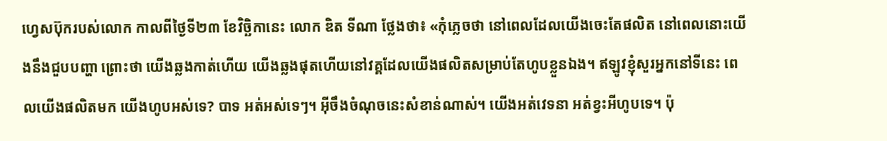ហ្វេសប៊ុករបស់លោក កាលពីថ្ងៃទី២៣ ខែវិច្ឆិកានេះ លោក ឌិត ទីណា ថ្លែងថា៖ «កុំភ្លេចថា នៅពេលដែលយើងចេះតែផលិត នៅពេលនោះយើងនឹងជួបបញ្ហា ព្រោះថា យើងឆ្លងកាត់ហើយ យើងឆ្លងផុតហើយនៅវគ្គដែលយើងផលិតសម្រាប់តែហូបខ្លួនឯង។ ឥឡូវខ្ញុំសួរអ្នកនៅទីនេះ ពេលយើងផលិតមក យើងហូបអស់ទេ? បាទ អត់អស់ទេៗ។ អ៊ីចឹងចំណុចនេះសំខាន់ណាស់។ យើងអត់វេទនា អត់ខ្វះអីហូបទេ។ ប៉ុ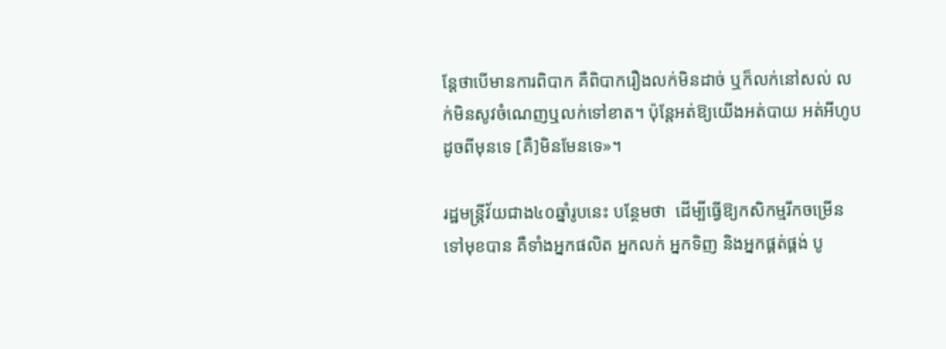ន្តែថាបើមានការពិបាក គឺពិបាករឿងលក់មិនដាច់ ឬក៏លក់នៅសល់ លក់មិនសូវចំណេញឬលក់ទៅខាត។ ប៉ុន្តែអត់ឱ្យយើងអត់បាយ អត់អីហូបដូចពីមុនទេ [គឺ]មិនមែនទេ»។

រដ្ឋមន្ត្រីវ័យជាង៤០ឆ្នាំរូបនេះ បន្ថែមថា  ដើម្បីធ្វើឱ្យកសិកម្មរីកចម្រើនទៅមុខបាន គឺទាំងអ្នកផលិត អ្នកលក់ អ្នកទិញ និងអ្នកផ្គត់ផ្គង់ បូ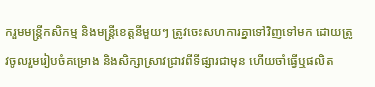ករួមមន្ត្រីកសិកម្ម និងមន្ត្រីខេត្តនីមួយៗ ត្រូវចេះសហការគ្នាទៅវិញទៅមក ដោយត្រូវចូលរួមរៀបចំគម្រោង និងសិក្សាស្រាវជ្រាវពីទីផ្សារជាមុន ហើយចាំធ្វើឬផលិត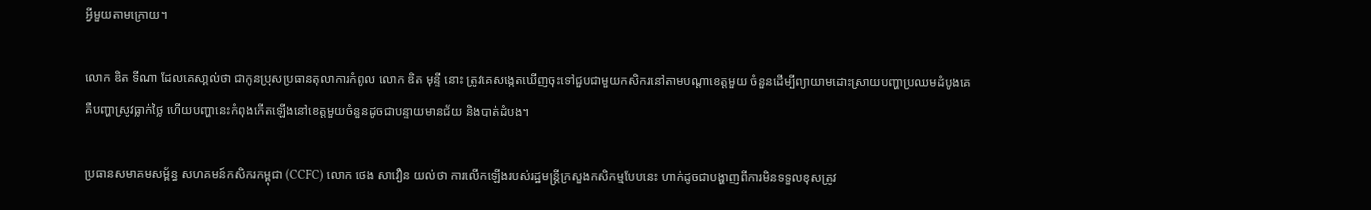អ្វីមួយតាមក្រោយ។

លោក ឌិត ទីណា ដែលគេសា្គល់ថា ជាកូនប្រុសប្រធានតុលាការកំពូល លោក ឌិត មុន្ទី នោះ ត្រូវគេសង្កេតឃើញចុះទៅជួបជាមួយកសិករនៅតាមបណ្តាខេត្តមួយ ចំនួនដើម្បីព្យាយាមដោះស្រាយបញ្ហាប្រឈមដំបូងគេ គឺបញ្ហាស្រូវធ្លាក់ថ្លៃ ហើយបញ្ហានេះកំពុងកើតឡើងនៅខេត្តមួយចំនួនដូចជាបន្ទាយមានជ័យ និងបាត់ដំបង។

ប្រធានសមាគមសម្ព័ន្ធ សហគមន៍កសិករកម្ពុជា (CCFC) លោក ថេង សាវឿន យល់ថា ការលើកឡើងរបស់រដ្ឋមន្ត្រីក្រសួងកសិកម្មបែបនេះ ហាក់ដូចជាបង្ហាញពីការមិនទទួលខុសត្រូវ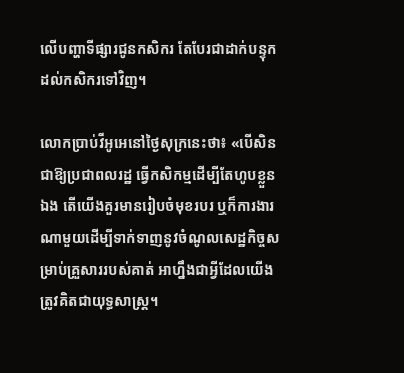លើបញ្ហាទីផ្សារជូនកសិករ តែបែរជាដាក់បន្ទុកដល់កសិករទៅវិញ។

លោកប្រាប់វីអូអេនៅថ្ងៃសុក្រនេះថា៖ «បើសិនជាឱ្យប្រជាពលរដ្ឋ ធ្វើកសិកម្មដើម្បីតែហូបខ្លួនឯង តើយើងគួរមានរៀបចំមុខរបរ ឬក៏ការងារណាមួយដើម្បីទាក់ទាញនូវចំណូលសេដ្ឋកិច្ចសម្រាប់គ្រួសាររបស់គាត់ អាហ្នឹងជាអ្វីដែលយើងត្រូវគិតជាយុទ្ធសាស្ត្រ។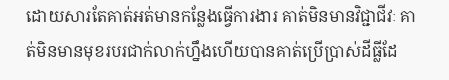ដោយសារតែគាត់អត់មានកន្លែងធ្វើការងារ គាត់មិនមានវិជ្ជាជីវៈ គាត់មិនមានមុខរបរជាក់លាក់ហ្នឹងហើយបានគាត់ប្រើប្រាស់ដីធ្លីដែ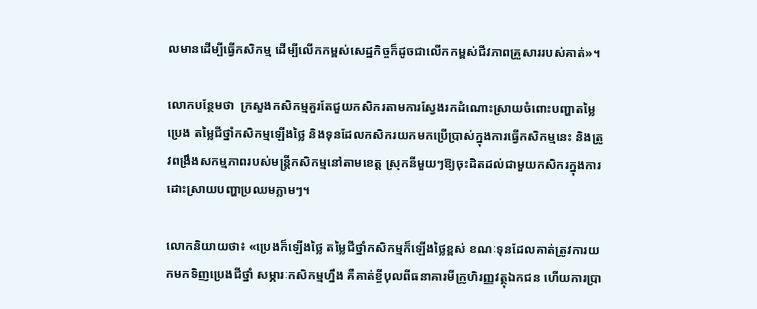លមានដើម្បីធ្វើកសិកម្ម ដើម្បីលើកកម្ពស់សេដ្ឋកិច្ចក៏ដូចជាលើកកម្ពស់ជីវភាពគ្រួសាររបស់គាត់»។

លោកបន្ថែមថា  ក្រសួងកសិកម្មគួរតែជួយកសិករតាមការស្វែងរកដំណោះស្រាយចំពោះបញ្ហាតម្លៃប្រេង តម្លៃជីថ្នាំកសិកម្មឡើងថ្លៃ និងទុនដែលកសិករយកមកប្រើប្រាស់ក្នុងការធ្វើកសិកម្មនេះ និងត្រូវពង្រឹងសកម្មភាពរបស់មន្ត្រីកសិកម្មនៅតាមខេត្ត ស្រុកនីមួយៗឱ្យចុះដិតដល់ជាមួយកសិករក្នុងការដោះស្រាយបញ្ហាប្រឈមភ្លាមៗ។

លោកនិយាយថា៖ «ប្រេងក៏ឡើងថ្លៃ តម្លៃជីថ្នាំកសិកម្មក៏ឡើងថ្លៃខ្ពស់ ខណៈទុនដែលគាត់ត្រូវការយកមកទិញប្រេងជីថ្នាំ សម្ភារៈកសិកម្មហ្នឹង គឺគាត់ខ្ចីបុលពីធនាគារមីក្រូហិរញ្ញវត្ថុឯកជន ហើយការប្រា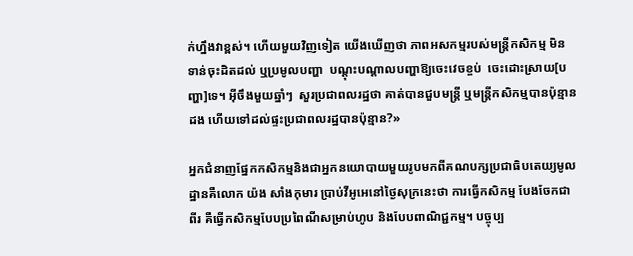ក់ហ្នឹងវាខ្ពស់។ ហើយមួយវិញទៀត យើងឃើញថា ភាពអសកម្មរបស់មន្ត្រីកសិកម្ម មិនទាន់ចុះដិតដល់ ឬប្រមូលបញ្ហា  បណ្តុះបណ្តាលបញ្ហាឱ្យចេះវេចខ្ចប់  ចេះដោះស្រាយ[បញ្ហា]ទេ។ អ៊ីចឹងមួយឆ្នាំៗ  សួរប្រជាពលរដ្ឋថា គាត់បានជួបមន្ត្រី ឬមន្ត្រីកសិកម្មបានប៉ុន្មានដង ហើយទៅដល់ផ្ទះប្រជាពលរដ្ឋបានប៉ុន្មាន?»

អ្នកជំនាញផ្នែកកសិកម្មនិងជាអ្នកនយោបាយមួយរូបមកពីគណបក្សប្រជាធិបតេយ្យមូលដ្ឋានគឺលោក យ៉ង សាំងកុមារ ប្រាប់វីអូអេនៅថ្ងៃសុក្រនេះថា ការធ្វើកសិកម្ម បែងចែកជាពីរ គឺធ្វើកសិកម្មបែបប្រពៃណីសម្រាប់ហូប និងបែបពាណិជ្ជកម្ម។ បច្ចុប្ប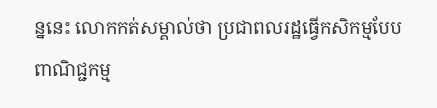ន្ននេះ លោកកត់សម្គាល់ថា ប្រជាពលរដ្ឋធ្វើកសិកម្មបែបពាណិជ្ជកម្ម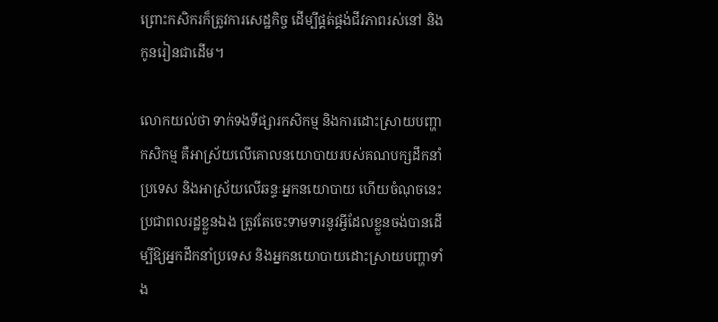ព្រោះកសិករក៏ត្រូវការសេដ្ឋកិច្ច ដើម្បីផ្គត់ផ្គង់ជីវភាពរស់នៅ និងកូនរៀនជាដើម។

លោកយល់ថា ទាក់ទងទីផ្សារកសិកម្ម និងការដោះស្រាយបញ្ហាកសិកម្ម គឺអាស្រ័យលើគោលនយោបាយរបស់គណបក្សដឹកនាំប្រទេស និងអាស្រ័យលើឆន្ទៈអ្នកនយោបាយ ហើយចំណុចនេះ ប្រជាពលរដ្ឋខ្លួនឯង ត្រូវតែចេះទាមទារនូវអ្វីដែលខ្លួនចង់បានដើម្បីឱ្យអ្នកដឹកនាំប្រទេស និងអ្នកនយោបាយដោះស្រាយបញ្ហាទាំង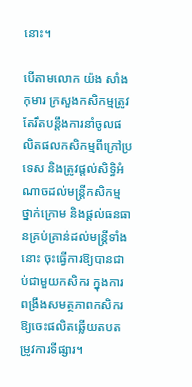នោះ។

បើតាមលោក យ៉ង សាំងកុមារ ក្រសួងកសិកម្មត្រូវតែរឹតបន្តឹងការនាំចូលផលិតផលកសិកម្មពីក្រៅប្រទេស និងត្រូវផ្តល់សិទ្ធិអំណាចដល់មន្ត្រីកសិកម្មថ្នាក់ក្រោម និងផ្តល់ធនធានគ្រប់គ្រាន់ដល់មន្ត្រីទាំងនោះ ចុះធ្វើការឱ្យបានជាប់ជាមួយកសិករ ក្នុងការពង្រឹងសមត្ថភាពកសិករឱ្យចេះផលិតឆ្លើយតបតម្រូវការទីផ្សារ។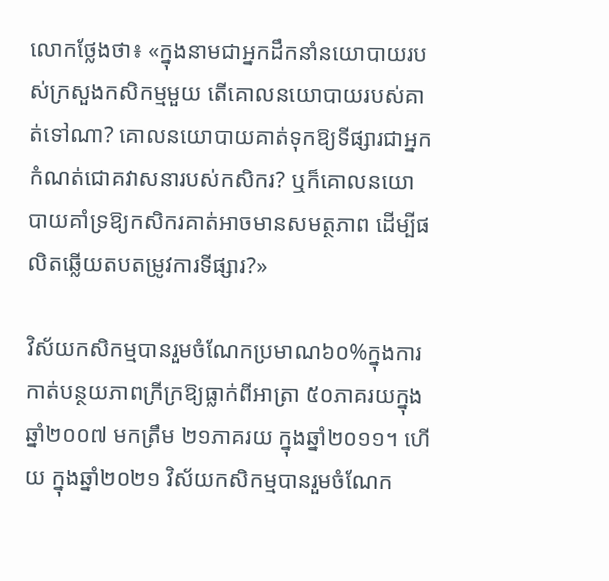លោកថ្លែងថា៖ «ក្នុងនាមជាអ្នកដឹកនាំនយោបាយរបស់ក្រសួងកសិកម្មមួយ តើគោលនយោបាយរបស់គាត់ទៅណា? គោលនយោបាយគាត់ទុកឱ្យទីផ្សារជាអ្នកកំណត់ជោគវាសនារបស់កសិករ? ឬក៏គោលនយោបាយគាំទ្រឱ្យកសិករគាត់អាចមានសមត្ថភាព ដើម្បីផលិតឆ្លើយតបតម្រូវការទីផ្សារ?»

វិស័យកសិកម្មបានរួមចំណែកប្រមាណ៦០%ក្នុងការកាត់បន្ថយភាពក្រីក្រឱ្យធ្លាក់ពីអាត្រា ៥០ភាគរយក្នុងឆ្នាំ២០០៧ មកត្រឹម ២១ភាគរយ ក្នុងឆ្នាំ២០១១។ ហើយ ក្នុងឆ្នាំ២០២១ វិស័យកសិកម្មបានរួមចំណែក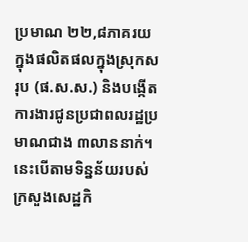ប្រមាណ ២២,៨ភាគរយ ក្នុងផលិតផលក្នុងស្រុកសរុប (ផ.ស.ស.) និងបង្កើតការងារជូនប្រជាពលរដ្ឋប្រមាណជាង ៣លាននាក់។ នេះបើតាមទិន្នន័យរបស់ក្រសួងសេដ្ឋកិ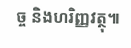ច្ច និងហរិញ្ញវត្ថុ៕